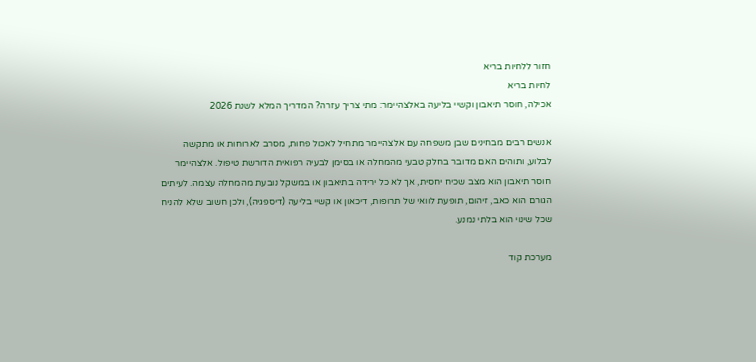חזור ללחיות בריא
לחיות בריא
אכילה, חוסר תיאבון וקשיי בליעה באלצהיימר: מתי צריך עזרה? המדריך המלא לשנת 2026

אנשים רבים מבחינים שבן משפחה עם אלצהיימר מתחיל לאכול פחות, מסרב לארוחות או מתקשה לבלוע, ותוהים האם מדובר בחלק טבעי מהמחלה או בסימן לבעיה רפואית הדורשת טיפול. אלצהיימר חוסר תיאבון הוא מצב שכיח יחסית, אך לא כל ירידה בתיאבון או במשקל נובעת מהמחלה עצמה. לעיתים הגורם הוא כאב, זיהום, תופעת לוואי של תרופות, דיכאון או קשיי בליעה (דיספגיה), ולכן חשוב שלא להניח שכל שינוי הוא בלתי נמנע.

מערכת קוד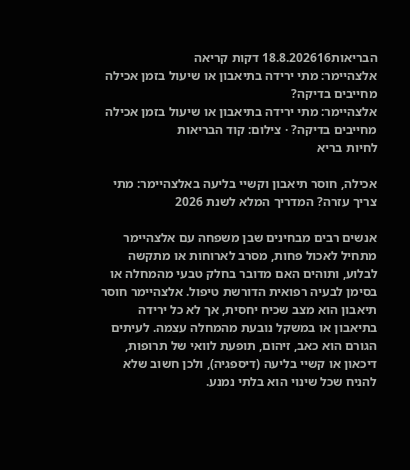הבריאות18.8.202616 דקות קריאה
אלצהיימר: מתי ירידה בתיאבון או שיעול בזמן אכילה מחייבים בדיקה?
אלצהיימר: מתי ירידה בתיאבון או שיעול בזמן אכילה מחייבים בדיקה? · צילום: קוד הבריאות
לחיות בריא

אכילה, חוסר תיאבון וקשיי בליעה באלצהיימר: מתי צריך עזרה? המדריך המלא לשנת 2026

אנשים רבים מבחינים שבן משפחה עם אלצהיימר מתחיל לאכול פחות, מסרב לארוחות או מתקשה לבלוע, ותוהים האם מדובר בחלק טבעי מהמחלה או בסימן לבעיה רפואית הדורשת טיפול. אלצהיימר חוסר תיאבון הוא מצב שכיח יחסית, אך לא כל ירידה בתיאבון או במשקל נובעת מהמחלה עצמה. לעיתים הגורם הוא כאב, זיהום, תופעת לוואי של תרופות, דיכאון או קשיי בליעה (דיספגיה), ולכן חשוב שלא להניח שכל שינוי הוא בלתי נמנע.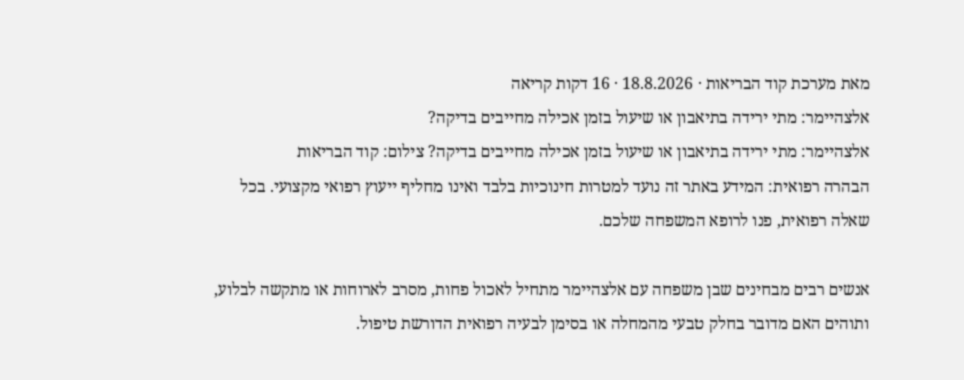מאת מערכת קוד הבריאות · 18.8.2026 · 16 דקות קריאה
אלצהיימר: מתי ירידה בתיאבון או שיעול בזמן אכילה מחייבים בדיקה?
אלצהיימר: מתי ירידה בתיאבון או שיעול בזמן אכילה מחייבים בדיקה? צילום: קוד הבריאות
הבהרה רפואית: המידע באתר זה נועד למטרות חינוכיות בלבד ואינו מחליף ייעוץ רפואי מקצועי. בכל שאלה רפואית, פנו לרופא המשפחה שלכם.

אנשים רבים מבחינים שבן משפחה עם אלצהיימר מתחיל לאכול פחות, מסרב לארוחות או מתקשה לבלוע, ותוהים האם מדובר בחלק טבעי מהמחלה או בסימן לבעיה רפואית הדורשת טיפול.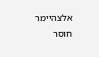אלצהיימר חוסר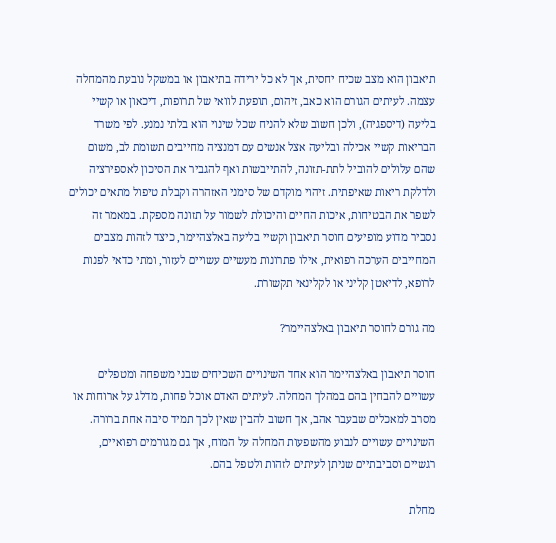תיאבון הוא מצב שכיח יחסית, אך לא כל ירידה בתיאבון או במשקל נובעת מהמחלה עצמה. לעיתים הגורם הוא כאב, זיהום, תופעת לוואי של תרופות, דיכאון או קשיי בליעה (דיספגיה), ולכן חשוב שלא להניח שכל שינוי הוא בלתי נמנע. לפי משרד הבריאות קשיי אכילה ובליעה אצל אנשים עם דמנציה מחייבים תשומת לב, משום שהם עלולים להוביל לתת-תזונה, להתייבשות ואף להגביר את הסיכון לאספירציה ולדלקת ריאות שאיפתית. זיהוי מוקדם של סימני האזהרה וקבלת טיפול מתאים יכולים לשפר את הבטיחות, איכות החיים והיכולת לשמור על תזונה מספקת. במאמר זה נסביר מדוע מופיעים חוסר תיאבון וקשיי בליעה באלצהיימר, כיצד לזהות מצבים המחייבים הערכה רפואית, אילו פתרונות מעשיים עשויים לעזור, ומתי כדאי לפנות לרופא, לדיאטן קליני או לקלינאי תקשורת.

מה גורם לחוסר תיאבון באלצהיימר?

חוסר תיאבון באלצהיימר הוא אחד השינויים השכיחים שבני משפחה ומטפלים עשויים להבחין בהם במהלך המחלה. לעיתים האדם אוכל פחות, מדלג על ארוחות או מסרב למאכלים שבעבר אהב, אך חשוב להבין שאין לכך תמיד סיבה אחת ברורה. השינויים עשויים לנבוע מהשפעות המחלה על המוח, אך גם מגורמים רפואיים, רגשיים וסביבתיים שניתן לעיתים לזהות ולטפל בהם.

מחלת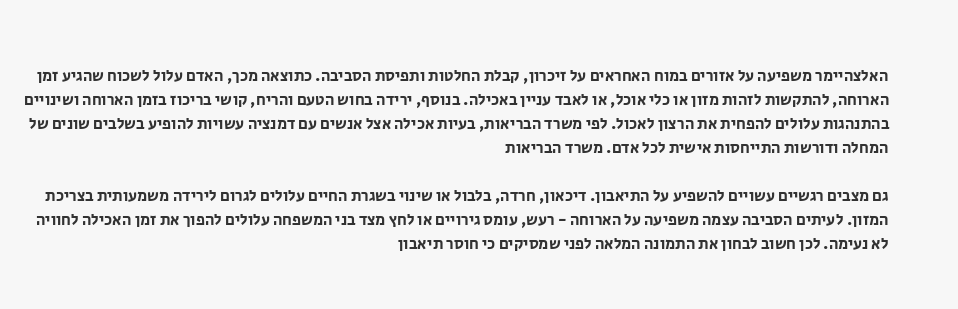האלצהיימר משפיעה על אזורים במוח האחראים על זיכרון, קבלת החלטות ותפיסת הסביבה. כתוצאה מכך, האדם עלול לשכוח שהגיע זמן הארוחה, להתקשות לזהות מזון או כלי אוכל, או לאבד עניין באכילה. בנוסף, ירידה בחוש הטעם והריח, קושי בריכוז בזמן הארוחה ושינויים בהתנהגות עלולים להפחית את הרצון לאכול. לפי משרד הבריאות, בעיות אכילה אצל אנשים עם דמנציה עשויות להופיע בשלבים שונים של המחלה ודורשות התייחסות אישית לכל אדם. משרד הבריאות

גם מצבים רגשיים עשויים להשפיע על התיאבון. דיכאון, חרדה, בלבול או שינוי בשגרת החיים עלולים לגרום לירידה משמעותית בצריכת המזון. לעיתים הסביבה עצמה משפיעה על הארוחה - רעש, עומס גירויים או לחץ מצד בני המשפחה עלולים להפוך את זמן האכילה לחוויה לא נעימה. לכן חשוב לבחון את התמונה המלאה לפני שמסיקים כי חוסר תיאבון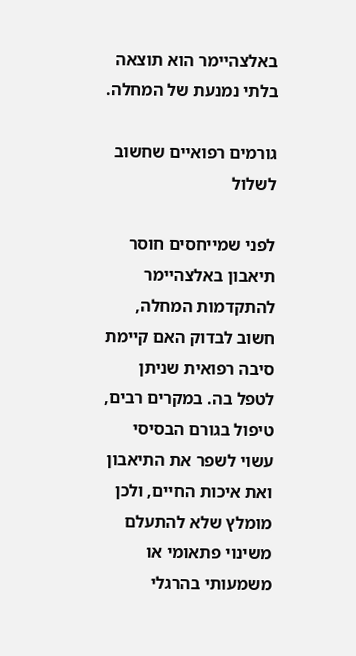באלצהיימר הוא תוצאה בלתי נמנעת של המחלה.

גורמים רפואיים שחשוב לשלול

לפני שמייחסים חוסר תיאבון באלצהיימר להתקדמות המחלה, חשוב לבדוק האם קיימת סיבה רפואית שניתן לטפל בה. במקרים רבים, טיפול בגורם הבסיסי עשוי לשפר את התיאבון ואת איכות החיים, ולכן מומלץ שלא להתעלם משינוי פתאומי או משמעותי בהרגלי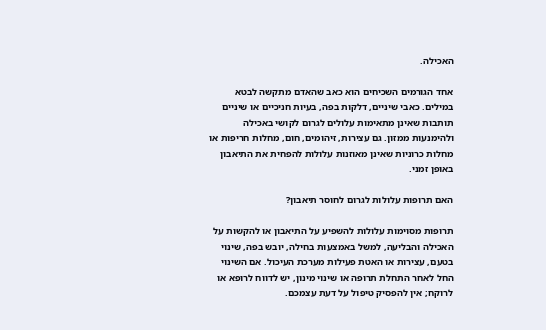האכילה.

אחד הגורמים השכיחים הוא כאב שהאדם מתקשה לבטא במילים. כאבי שיניים, דלקות בפה, בעיות חניכיים או שיניים תותבות שאינן מתאימות עלולים לגרום לקושי באכילה ולהימנעות ממזון. גם עצירות, זיהומים, חום, מחלות חריפות או מחלות כרוניות שאינן מאוזנות עלולות להפחית את התיאבון באופן זמני.

האם תרופות עלולות לגרום לחוסר תיאבון?

תרופות מסוימות עלולות להשפיע על התיאבון או להקשות על האכילה והבליעה, למשל באמצעות בחילה, יובש בפה, שינוי בטעם, עצירות או האטת פעילות מערכת העיכול. אם השינוי החל לאחר התחלת תרופה או שינוי מינון, יש לדווח לרופא או לרוקח; אין להפסיק טיפול על דעת עצמכם.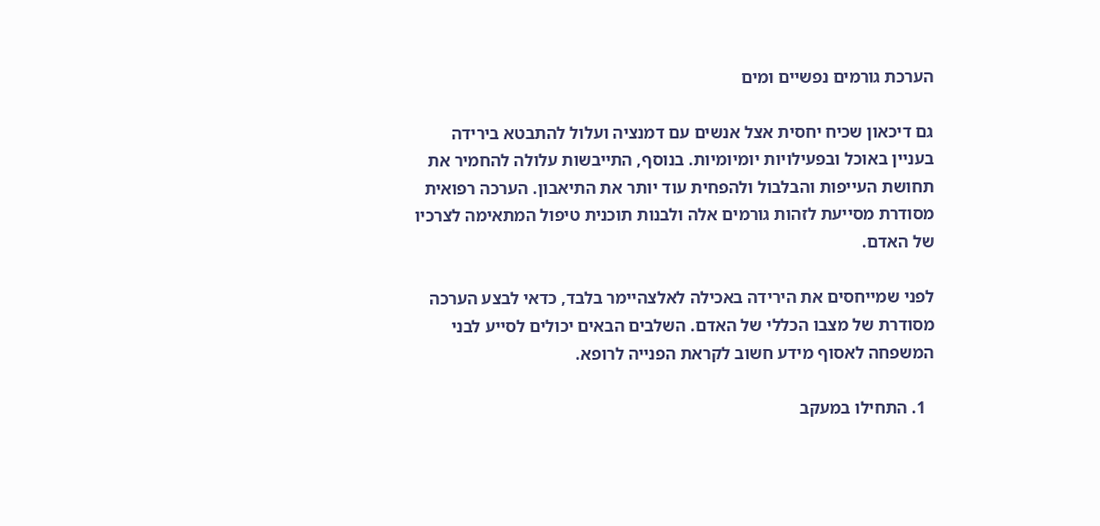הערכת גורמים נפשיים ומים

גם דיכאון שכיח יחסית אצל אנשים עם דמנציה ועלול להתבטא בירידה בעניין באוכל ובפעילויות יומיומיות. בנוסף, התייבשות עלולה להחמיר את תחושת העייפות והבלבול ולהפחית עוד יותר את התיאבון. הערכה רפואית מסודרת מסייעת לזהות גורמים אלה ולבנות תוכנית טיפול המתאימה לצרכיו של האדם.

לפני שמייחסים את הירידה באכילה לאלצהיימר בלבד, כדאי לבצע הערכה מסודרת של מצבו הכללי של האדם. השלבים הבאים יכולים לסייע לבני המשפחה לאסוף מידע חשוב לקראת הפנייה לרופא.

  1. התחילו במעקב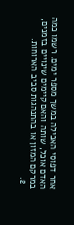אחר דפוסי האכילה במשך מספר ימים. רשמו כמה האדם אוכל, שותה והאם קיימים שינויים בזמנים, במרקם המזון או בהתנהגות סביב הארוחות.
  2.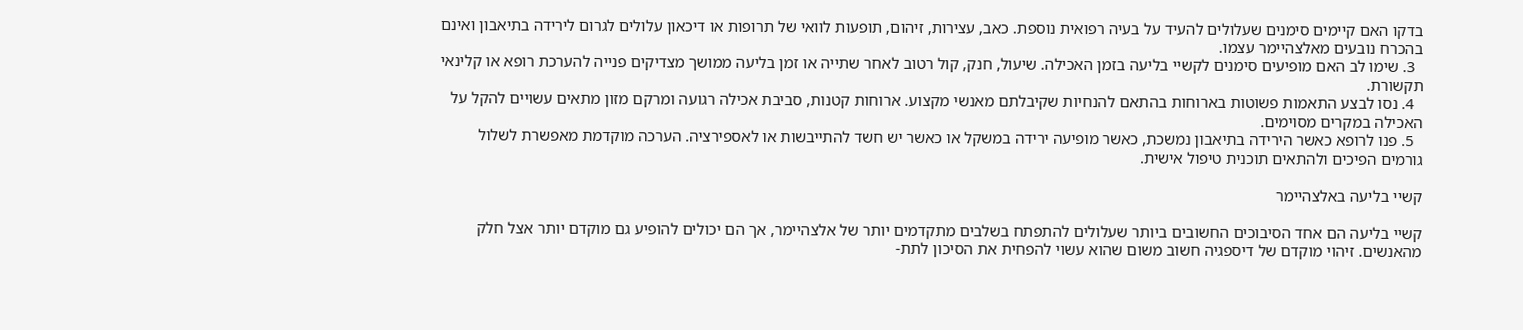בדקו האם קיימים סימנים שעלולים להעיד על בעיה רפואית נוספת. כאב, עצירות, זיהום, תופעות לוואי של תרופות או דיכאון עלולים לגרום לירידה בתיאבון ואינם בהכרח נובעים מאלצהיימר עצמו.
  3. שימו לב האם מופיעים סימנים לקשיי בליעה בזמן האכילה. שיעול, חנק, קול רטוב לאחר שתייה או זמן בליעה ממושך מצדיקים פנייה להערכת רופא או קלינאי תקשורת.
  4. נסו לבצע התאמות פשוטות בארוחות בהתאם להנחיות שקיבלתם מאנשי מקצוע. ארוחות קטנות, סביבת אכילה רגועה ומרקם מזון מתאים עשויים להקל על האכילה במקרים מסוימים.
  5. פנו לרופא כאשר הירידה בתיאבון נמשכת, כאשר מופיעה ירידה במשקל או כאשר יש חשד להתייבשות או לאספירציה. הערכה מוקדמת מאפשרת לשלול גורמים הפיכים ולהתאים תוכנית טיפול אישית.

קשיי בליעה באלצהיימר

קשיי בליעה הם אחד הסיבוכים החשובים ביותר שעלולים להתפתח בשלבים מתקדמים יותר של אלצהיימר, אך הם יכולים להופיע גם מוקדם יותר אצל חלק מהאנשים. זיהוי מוקדם של דיספגיה חשוב משום שהוא עשוי להפחית את הסיכון לתת-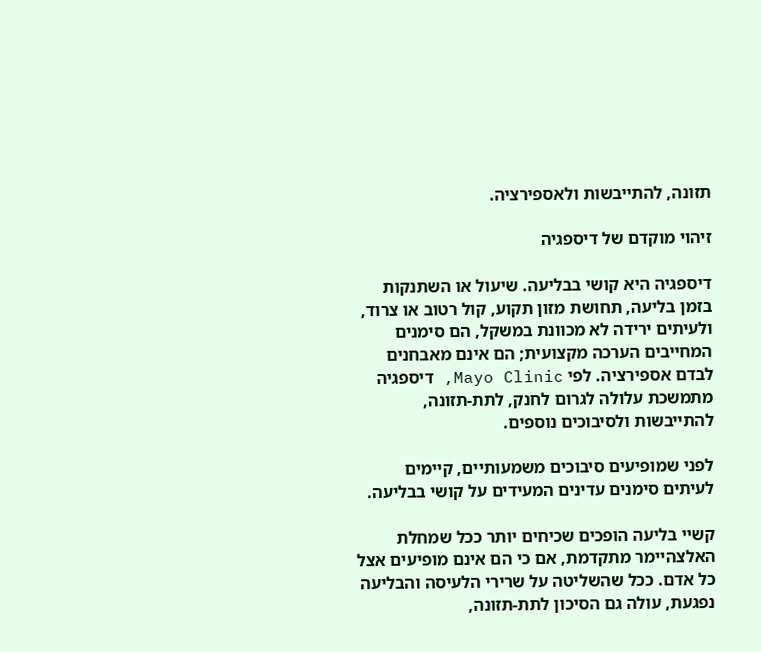תזונה, להתייבשות ולאספירציה.

זיהוי מוקדם של דיספגיה

דיספגיה היא קושי בבליעה. שיעול או השתנקות בזמן בליעה, תחושת מזון תקוע, קול רטוב או צרוד, ולעיתים ירידה לא מכוונת במשקל, הם סימנים המחייבים הערכה מקצועית; הם אינם מאבחנים לבדם אספירציה. לפי Mayo Clinic, דיספגיה מתמשכת עלולה לגרום לחנק, לתת-תזונה, להתייבשות ולסיבוכים נוספים.

לפני שמופיעים סיבוכים משמעותיים, קיימים לעיתים סימנים עדינים המעידים על קושי בבליעה.

קשיי בליעה הופכים שכיחים יותר ככל שמחלת האלצהיימר מתקדמת, אם כי הם אינם מופיעים אצל כל אדם. ככל שהשליטה על שרירי הלעיסה והבליעה נפגעת, עולה גם הסיכון לתת-תזונה,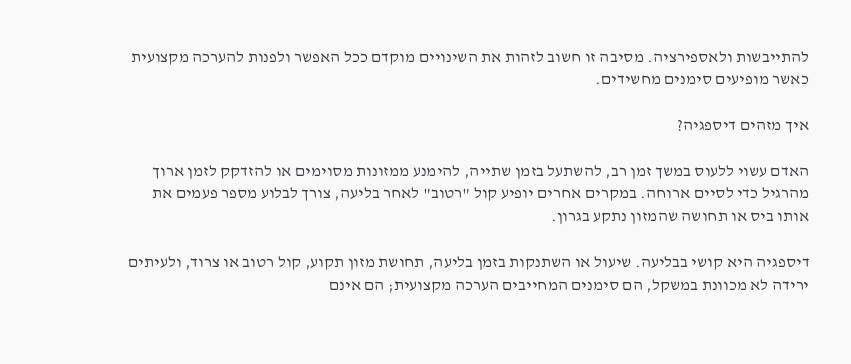להתייבשות ולאספירציה. מסיבה זו חשוב לזהות את השינויים מוקדם ככל האפשר ולפנות להערכה מקצועית כאשר מופיעים סימנים מחשידים.

איך מזהים דיספגיה?

האדם עשוי ללעוס במשך זמן רב, להשתעל בזמן שתייה, להימנע ממזונות מסוימים או להזדקק לזמן ארוך מהרגיל כדי לסיים ארוחה. במקרים אחרים יופיע קול "רטוב" לאחר בליעה, צורך לבלוע מספר פעמים את אותו ביס או תחושה שהמזון נתקע בגרון.

דיספגיה היא קושי בבליעה. שיעול או השתנקות בזמן בליעה, תחושת מזון תקוע, קול רטוב או צרוד, ולעיתים ירידה לא מכוונת במשקל, הם סימנים המחייבים הערכה מקצועית; הם אינם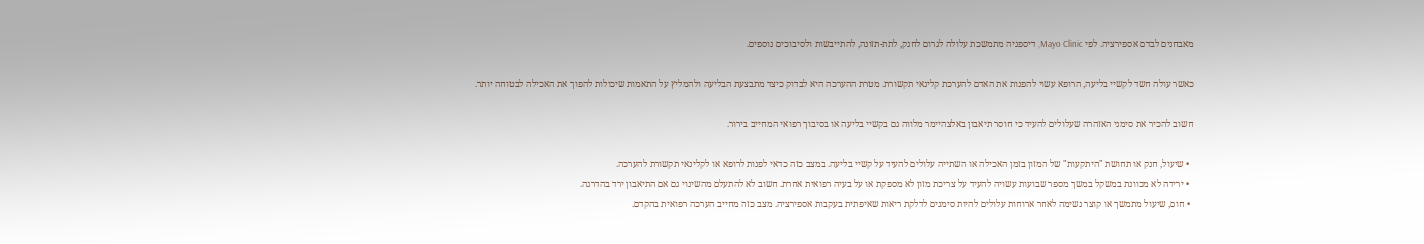מאבחנים לבדם אספירציה. לפי Mayo Clinic, דיספגיה מתמשכת עלולה לגרום לחנק, לתת-תזונה, להתייבשות ולסיבוכים נוספים.

כאשר עולה חשד לקשיי בליעה, הרופא עשוי להפנות את האדם להערכת קלינאי תקשורת. מטרת ההערכה היא לבדוק כיצד מתבצעת הבליעה ולהמליץ על התאמות שיכולות להפוך את האכילה לבטוחה יותר.

חשוב להכיר את סימני האזהרה שעלולים להעיד כי חוסר תיאבון באלצהיימר מלווה גם בקשיי בליעה או בסיבוך רפואי המחייב בירור.

  • שיעול, חנק או תחושת "היתקעות" של המזון בזמן האכילה או השתייה עלולים להעיד על קשיי בליעה. במצב כזה כדאי לפנות לרופא או לקלינאי תקשורת להערכה.
  • ירידה לא מכוונת במשקל במשך מספר שבועות עשויה להעיד על צריכת מזון לא מספקת או על בעיה רפואית אחרת. חשוב לא להתעלם מהשינוי גם אם התיאבון ירד בהדרגה.
  • חום, שיעול מתמשך או קוצר נשימה לאחר ארוחות עלולים להיות סימנים לדלקת ריאות שאיפתית בעקבות אספירציה. מצב כזה מחייב הערכה רפואית בהקדם.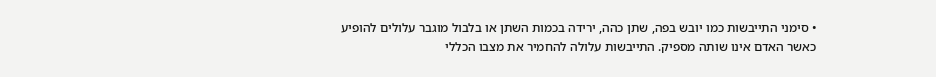• סימני התייבשות כמו יובש בפה, שתן כהה, ירידה בכמות השתן או בלבול מוגבר עלולים להופיע כאשר האדם אינו שותה מספיק. התייבשות עלולה להחמיר את מצבו הכללי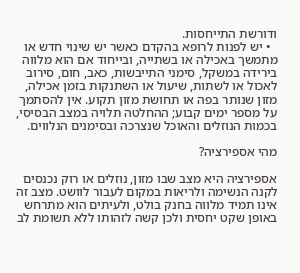ודורשת התייחסות.
  • יש לפנות לרופא בהקדם כאשר יש שינוי חדש או מתמשך באכילה או בשתייה, ובייחוד אם הוא מלווה בירידה במשקל, סימני התייבשות, כאב, חום, סירוב לאכול או לשתות, שיעול או השתנקות בזמן אכילה, מזון שנותר בפה או תחושת מזון תקוע. אין להסתמך על מספר ימים קבוע; ההחלטה תלויה במצב הבסיסי, בכמות הנוזלים והאוכל שנצרכה ובסימנים הנלווים.

מהי אספירציה?

אספירציה היא מצב שבו מזון, נוזלים או רוק נכנסים לקנה הנשימה ולריאות במקום לעבור לוושט. מצב זה אינו תמיד מלווה בחנק בולט, ולעיתים הוא מתרחש באופן שקט יחסית ולכן קשה לזהותו ללא תשומת לב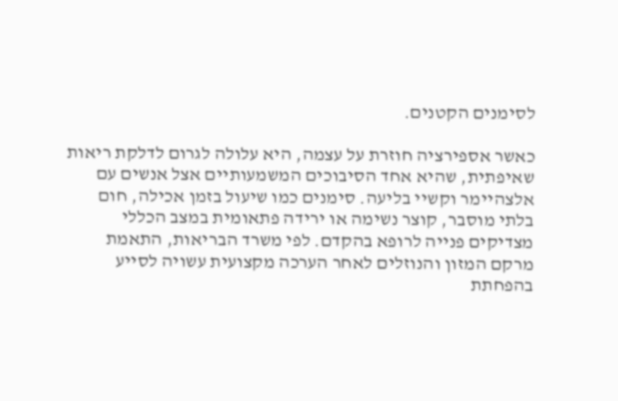לסימנים הקטנים.

כאשר אספירציה חוזרת על עצמה, היא עלולה לגרום לדלקת ריאות שאיפתית, שהיא אחד הסיבוכים המשמעותיים אצל אנשים עם אלצהיימר וקשיי בליעה. סימנים כמו שיעול בזמן אכילה, חום בלתי מוסבר, קוצר נשימה או ירידה פתאומית במצב הכללי מצדיקים פנייה לרופא בהקדם. לפי משרד הבריאות, התאמת מרקם המזון והנוזלים לאחר הערכה מקצועית עשויה לסייע בהפחתת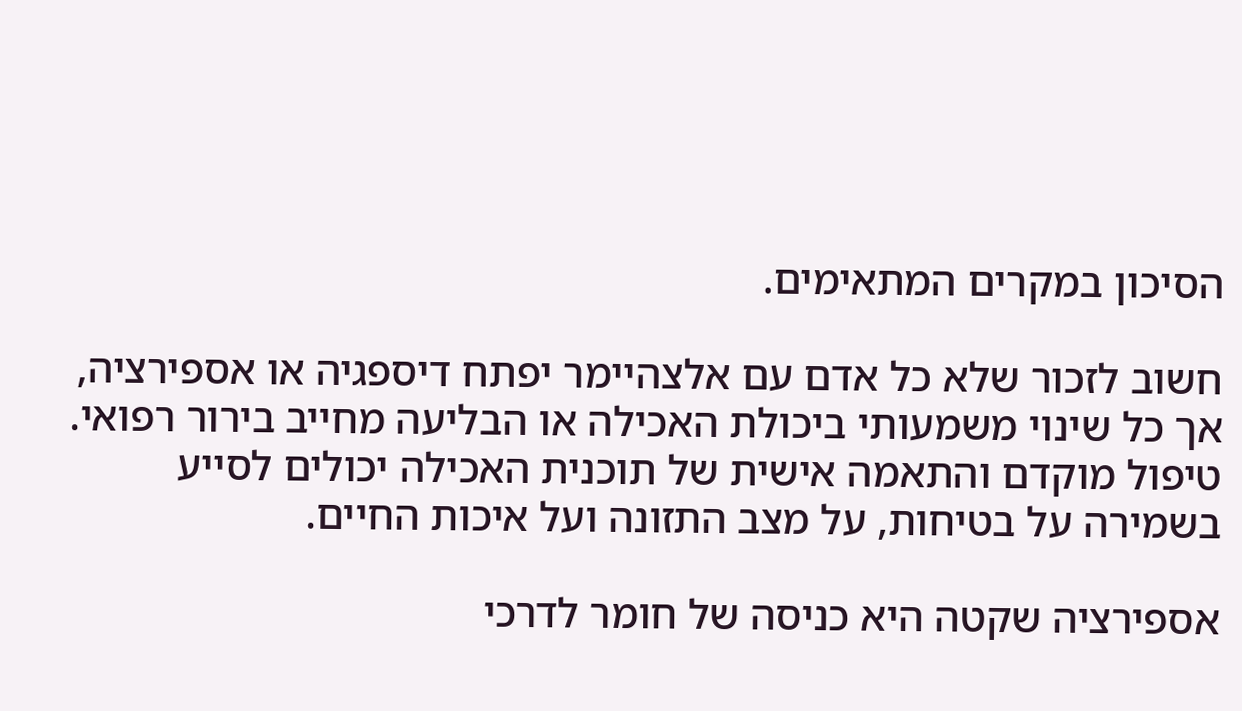הסיכון במקרים המתאימים.

חשוב לזכור שלא כל אדם עם אלצהיימר יפתח דיספגיה או אספירציה, אך כל שינוי משמעותי ביכולת האכילה או הבליעה מחייב בירור רפואי. טיפול מוקדם והתאמה אישית של תוכנית האכילה יכולים לסייע בשמירה על בטיחות, על מצב התזונה ועל איכות החיים.

אספירציה שקטה היא כניסה של חומר לדרכי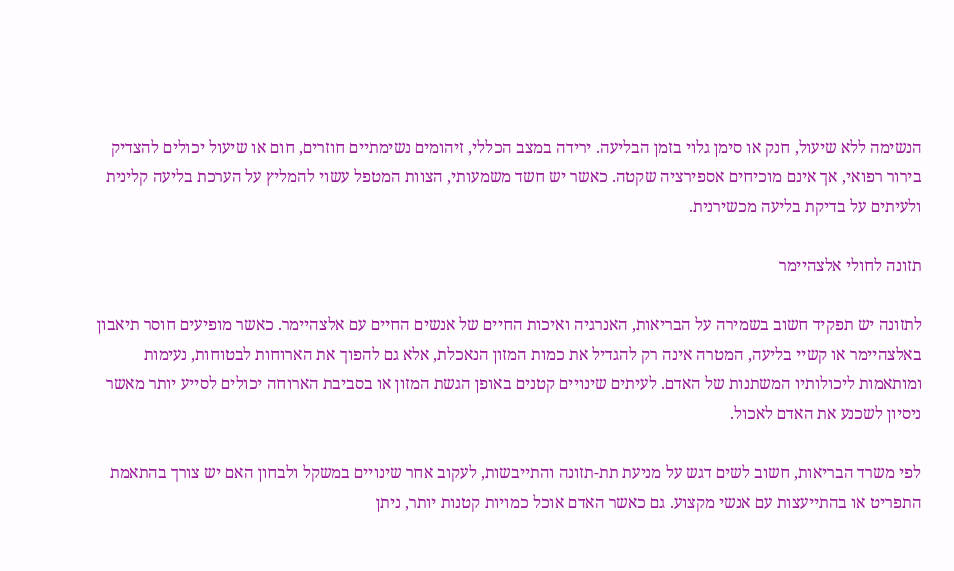הנשימה ללא שיעול, חנק או סימן גלוי בזמן הבליעה. ירידה במצב הכללי, זיהומים נשימתיים חוזרים, חום או שיעול יכולים להצדיק בירור רפואי, אך אינם מוכיחים אספירציה שקטה. כאשר יש חשד משמעותי, הצוות המטפל עשוי להמליץ על הערכת בליעה קלינית ולעיתים על בדיקת בליעה מכשירנית.

תזונה לחולי אלצהיימר

לתזונה יש תפקיד חשוב בשמירה על הבריאות, האנרגיה ואיכות החיים של אנשים החיים עם אלצהיימר. כאשר מופיעים חוסר תיאבון באלצהיימר או קשיי בליעה, המטרה אינה רק להגדיל את כמות המזון הנאכלת, אלא גם להפוך את הארוחות לבטוחות, נעימות ומותאמות ליכולותיו המשתנות של האדם. לעיתים שינויים קטנים באופן הגשת המזון או בסביבת הארוחה יכולים לסייע יותר מאשר ניסיון לשכנע את האדם לאכול.

לפי משרד הבריאות, חשוב לשים דגש על מניעת תת-תזונה והתייבשות, לעקוב אחר שינויים במשקל ולבחון האם יש צורך בהתאמת התפריט או בהתייעצות עם אנשי מקצוע. גם כאשר האדם אוכל כמויות קטנות יותר, ניתן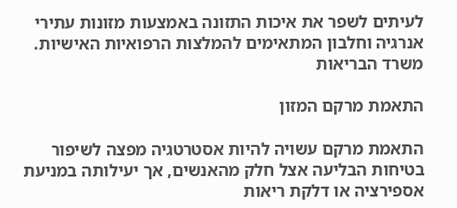לעיתים לשפר את איכות התזונה באמצעות מזונות עתירי אנרגיה וחלבון המתאימים להמלצות הרפואיות האישיות. משרד הבריאות

התאמת מרקם המזון

התאמת מרקם עשויה להיות אסטרטגיה מפצה לשיפור בטיחות הבליעה אצל חלק מהאנשים, אך יעילותה במניעת אספירציה או דלקת ריאות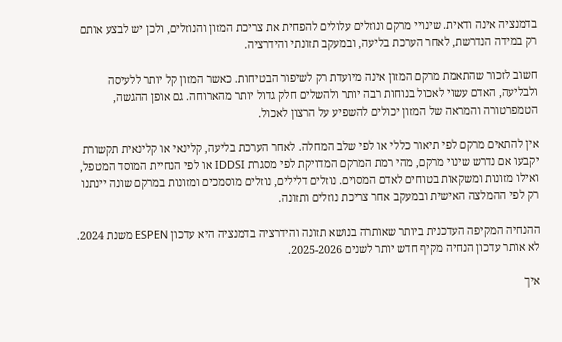בדמנציה אינה ודאית. שינויי מרקם ונוזלים עלולים להפחית את צריכת המזון והנוזלים, ולכן יש לבצע אותם רק במידה הנדרשת, לאחר הערכת בליעה, ובמעקב תזונתי והידרציה.

חשוב לזכור שהתאמת מרקם המזון אינה מיועדת רק לשיפור הבטיחות. כאשר המזון קל יותר ללעיסה ולבליעה, האדם עשוי לאכול בנוחות רבה יותר ולהשלים חלק גדול יותר מהארוחה. גם אופן ההגשה, הטמפרטורה והמראה של המזון יכולים להשפיע על הרצון לאכול.

אין להתאים מרקם לפי תיאור כללי או לפי שלב המחלה. לאחר הערכת בליעה, קלינאי או קלינאית תקשורת יקבעו אם נדרש שינוי מרקם, מהי רמת המרקם המדויקת לפי מסגרת IDDSI או לפי הנחיית המוסד המטפל, ואילו מזונות ומשקאות בטוחים לאדם המסוים. נוזלים דלילים, נוזלים מוסמכים ומזונות במרקם שונה יינתנו רק לפי ההמלצה האישית ובמעקב אחר צריכת נוזלים ותזונה.

ההנחיה המקיפה העדכנית ביותר שאותרה בנושא תזונה והידרציה בדמנציה היא עדכון ESPEN משנת 2024. לא אותר עדכון הנחיה מקיף חדש יותר לשנים 2025-2026.

איך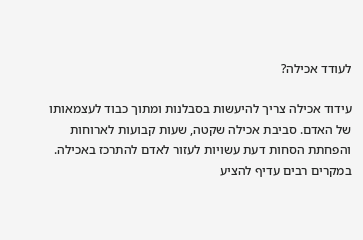לעודד אכילה?

עידוד אכילה צריך להיעשות בסבלנות ומתוך כבוד לעצמאותו של האדם. סביבת אכילה שקטה, שעות קבועות לארוחות והפחתת הסחות דעת עשויות לעזור לאדם להתרכז באכילה. במקרים רבים עדיף להציע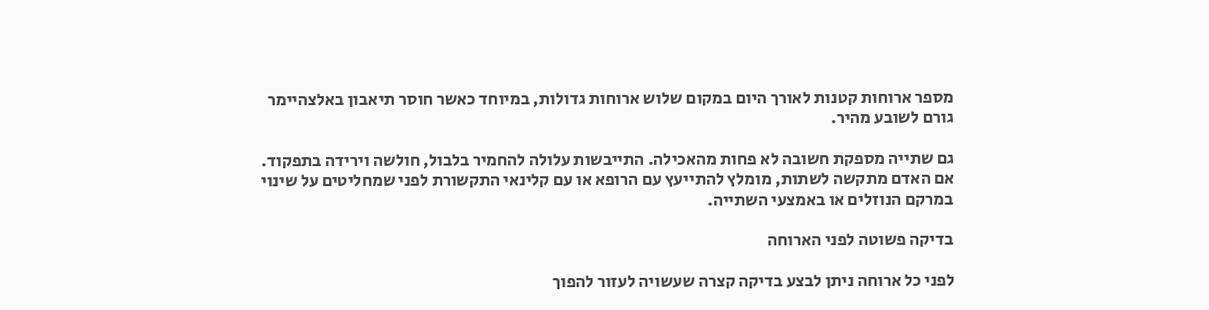מספר ארוחות קטנות לאורך היום במקום שלוש ארוחות גדולות, במיוחד כאשר חוסר תיאבון באלצהיימר גורם לשובע מהיר.

גם שתייה מספקת חשובה לא פחות מהאכילה. התייבשות עלולה להחמיר בלבול, חולשה וירידה בתפקוד. אם האדם מתקשה לשתות, מומלץ להתייעץ עם הרופא או עם קלינאי התקשורת לפני שמחליטים על שינוי במרקם הנוזלים או באמצעי השתייה.

בדיקה פשוטה לפני הארוחה

לפני כל ארוחה ניתן לבצע בדיקה קצרה שעשויה לעזור להפוך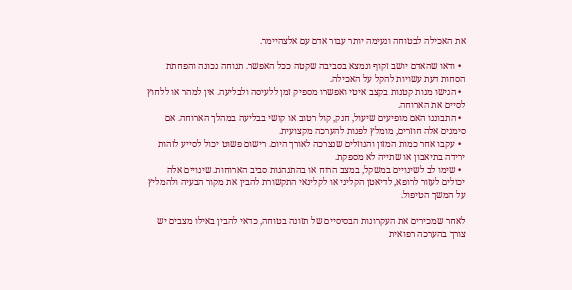את האכילה לבטוחה ונעימה יותר עבור אדם עם אלצהיימר.

  • ודאו שהאדם יושב זקוף ונמצא בסביבה שקטה ככל האפשר. תנוחה נכונה והפחתת הסחות דעת עשויות להקל על האכילה.
  • הגישו מנות קטנות בקצב איטי ואפשרו מספיק זמן ללעיסה ולבליעה. אין למהר או ללחוץ לסיים את הארוחה.
  • התבוננו האם מופיעים שיעול, חנק, קול רטוב או קושי בבליעה במהלך הארוחה. אם סימנים אלה חוזרים, מומלץ לפנות להערכה מקצועית.
  • עקבו אחר כמות המזון והנוזלים שנצרכה לאורך היום. רישום פשוט יכול לסייע לזהות ירידה בתיאבון או שתייה לא מספקת.
  • שימו לב לשינויים במשקל, במצב הרוח או בהתנהגות סביב הארוחות. שינויים אלה יכולים לעזור לרופא, לדיאטן הקליני או לקלינאי התקשורת להבין את מקור הבעיה ולהמליץ על המשך הטיפול.

לאחר שמכירים את העקרונות הבסיסיים של תזונה בטוחה, כדאי להבין באילו מצבים יש צורך בהערכה רפואית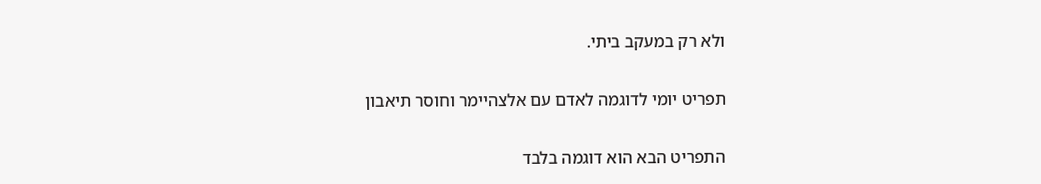ולא רק במעקב ביתי.

תפריט יומי לדוגמה לאדם עם אלצהיימר וחוסר תיאבון

התפריט הבא הוא דוגמה בלבד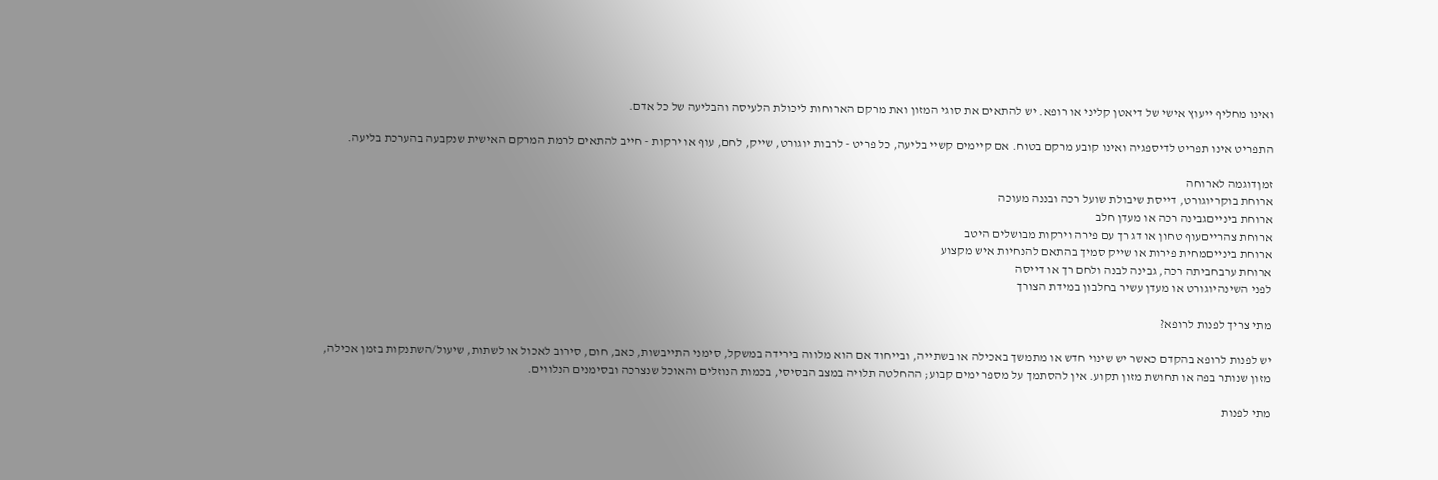ואינו מחליף ייעוץ אישי של דיאטן קליני או רופא. יש להתאים את סוגי המזון ואת מרקם הארוחות ליכולת הלעיסה והבליעה של כל אדם.

התפריט אינו תפריט לדיספגיה ואינו קובע מרקם בטוח. אם קיימים קשיי בליעה, כל פריט - לרבות יוגורט, שייק, לחם, עוף או ירקות - חייב להתאים לרמת המרקם האישית שנקבעה בהערכת בליעה.

זמןדוגמה לארוחה
ארוחת בוקריוגורט, דייסת שיבולת שועל רכה ובננה מעוכה
ארוחת בינייםגבינה רכה או מעדן חלב
ארוחת צהרייםעוף טחון או דג רך עם פירה וירקות מבושלים היטב
ארוחת בינייםמחית פירות או שייק סמיך בהתאם להנחיות איש מקצוע
ארוחת ערבחביתה רכה, גבינה לבנה ולחם רך או דייסה
לפני השינהיוגורט או מעדן עשיר בחלבון במידת הצורך

מתי צריך לפנות לרופא?

יש לפנות לרופא בהקדם כאשר יש שינוי חדש או מתמשך באכילה או בשתייה, ובייחוד אם הוא מלווה בירידה במשקל, סימני התייבשות, כאב, חום, סירוב לאכול או לשתות, שיעול/השתנקות בזמן אכילה, מזון שנותר בפה או תחושת מזון תקוע. אין להסתמך על מספר ימים קבוע; ההחלטה תלויה במצב הבסיסי, בכמות הנוזלים והאוכל שנצרכה ובסימנים הנלווים.

מתי לפנות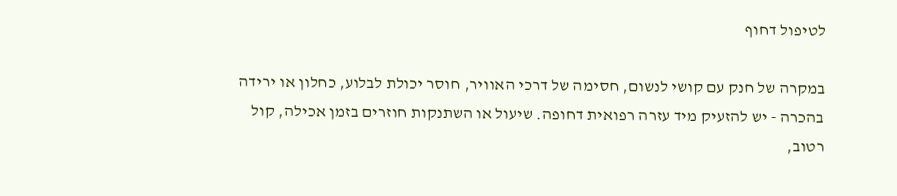לטיפול דחוף

במקרה של חנק עם קושי לנשום, חסימה של דרכי האוויר, חוסר יכולת לבלוע, כחלון או ירידה בהכרה - יש להזעיק מיד עזרה רפואית דחופה. שיעול או השתנקות חוזרים בזמן אכילה, קול רטוב,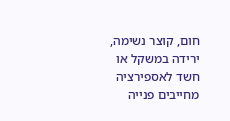חום, קוצר נשימה, ירידה במשקל או חשד לאספירציה מחייבים פנייה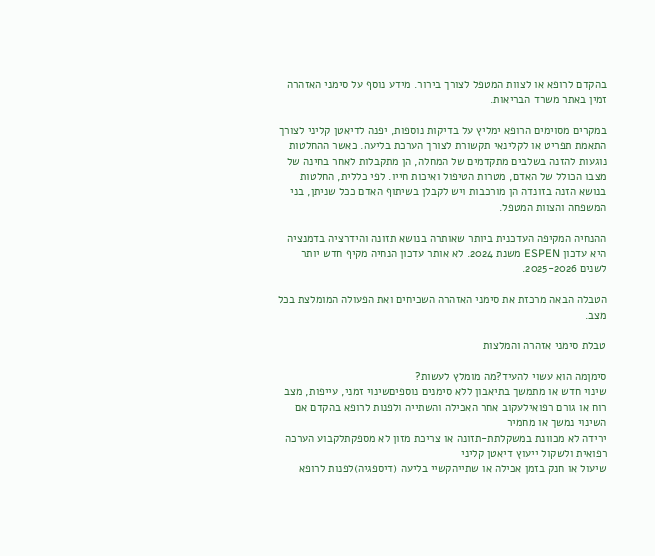בהקדם לרופא או לצוות המטפל לצורך בירור. מידע נוסף על סימני האזהרה זמין באתר משרד הבריאות.

במקרים מסוימים הרופא ימליץ על בדיקות נוספות, יפנה לדיאטן קליני לצורך התאמת תפריט או לקלינאי תקשורת לצורך הערכת בליעה. כאשר ההחלטות נוגעות להזנה בשלבים מתקדמים של המחלה, הן מתקבלות לאחר בחינה של מצבו הכולל של האדם, מטרות הטיפול ואיכות חייו. לפי כללית, החלטות בנושא הזנה בזונדה הן מורכבות ויש לקבלן בשיתוף האדם ככל שניתן, בני המשפחה והצוות המטפל.

ההנחיה המקיפה העדכנית ביותר שאותרה בנושא תזונה והידרציה בדמנציה היא עדכון ESPEN משנת 2024. לא אותר עדכון הנחיה מקיף חדש יותר לשנים 2025-2026.

הטבלה הבאה מרכזת את סימני האזהרה השכיחים ואת הפעולה המומלצת בכל מצב.

טבלת סימני אזהרה והמלצות

סימןמה הוא עשוי להעיד?מה מומלץ לעשות?
שינוי חדש או מתמשך בתיאבון ללא סימנים נוספיםשינוי זמני, עייפות, מצב רוח או גורם רפואילעקוב אחר האכילה והשתייה ולפנות לרופא בהקדם אם השינוי נמשך או מחמיר
ירידה לא מכוונת במשקלתת-תזונה או צריכת מזון לא מספקתלקבוע הערכה רפואית ולשקול ייעוץ דיאטן קליני
שיעול או חנק בזמן אכילה או שתייהקשיי בליעה (דיספגיה)לפנות לרופא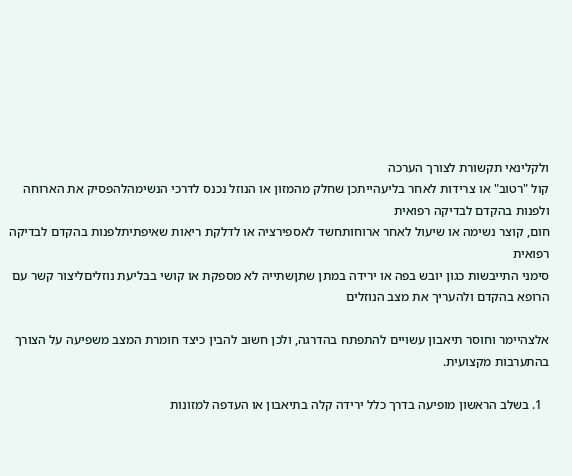ולקלינאי תקשורת לצורך הערכה
קול "רטוב" או צרידות לאחר בליעהייתכן שחלק מהמזון או הנוזל נכנס לדרכי הנשימהלהפסיק את הארוחה ולפנות בהקדם לבדיקה רפואית
חום, קוצר נשימה או שיעול לאחר ארוחותחשד לאספירציה או לדלקת ריאות שאיפתיתלפנות בהקדם לבדיקה רפואית
סימני התייבשות כגון יובש בפה או ירידה במתן שתןשתייה לא מספקת או קושי בבליעת נוזליםליצור קשר עם הרופא בהקדם ולהעריך את מצב הנוזלים

אלצהיימר וחוסר תיאבון עשויים להתפתח בהדרגה, ולכן חשוב להבין כיצד חומרת המצב משפיעה על הצורך בהתערבות מקצועית.

  1. בשלב הראשון מופיעה בדרך כלל ירידה קלה בתיאבון או העדפה למזונות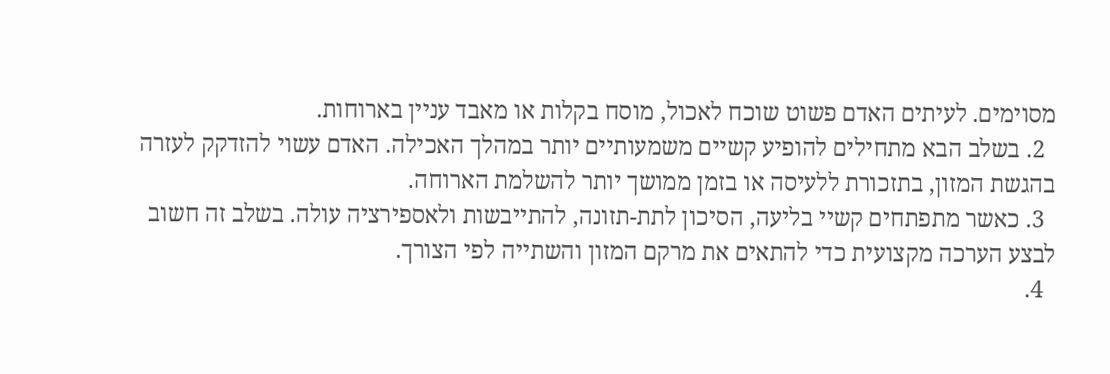מסוימים. לעיתים האדם פשוט שוכח לאכול, מוסח בקלות או מאבד עניין בארוחות.
  2. בשלב הבא מתחילים להופיע קשיים משמעותיים יותר במהלך האכילה. האדם עשוי להזדקק לעזרה בהגשת המזון, בתזכורת ללעיסה או בזמן ממושך יותר להשלמת הארוחה.
  3. כאשר מתפתחים קשיי בליעה, הסיכון לתת-תזונה, להתייבשות ולאספירציה עולה. בשלב זה חשוב לבצע הערכה מקצועית כדי להתאים את מרקם המזון והשתייה לפי הצורך.
  4.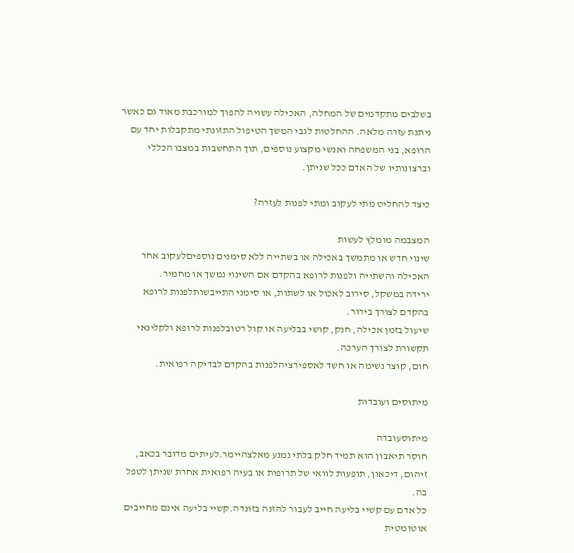בשלבים מתקדמים של המחלה, האכילה עשויה להפוך למורכבת מאוד גם כאשר ניתנת עזרה מלאה. ההחלטות לגבי המשך הטיפול התזונתי מתקבלות יחד עם הרופא, בני המשפחה ואנשי מקצוע נוספים, תוך התחשבות במצבו הכללי וברצונותיו של האדם ככל שניתן.

כיצד להחליט מתי לעקוב ומתי לפנות לעזרה?

המצבמה מומלץ לעשות
שינוי חדש או מתמשך באכילה או בשתייה ללא סימנים נוספיםלעקוב אחר האכילה והשתייה ולפנות לרופא בהקדם אם השינוי נמשך או מחמיר.
ירידה במשקל, סירוב לאכול או לשתות, או סימני התייבשותלפנות לרופא בהקדם לצורך בירור.
שיעול בזמן אכילה, חנק, קושי בבליעה או קול רטובלפנות לרופא ולקלינאי תקשורת לצורך הערכה.
חום, קוצר נשימה או חשד לאספירציהלפנות בהקדם לבדיקה רפואית.

מיתוסים ועובדות

מיתוסעובדה
חוסר תיאבון הוא תמיד חלק בלתי נמנע מאלצהיימר.לעיתים מדובר בכאב, זיהום, דיכאון, תופעות לוואי של תרופות או בעיה רפואית אחרת שניתן לטפל בה.
כל אדם עם קשיי בליעה חייב לעבור להזנה בזונדה.קשיי בליעה אינם מחייבים אוטומטית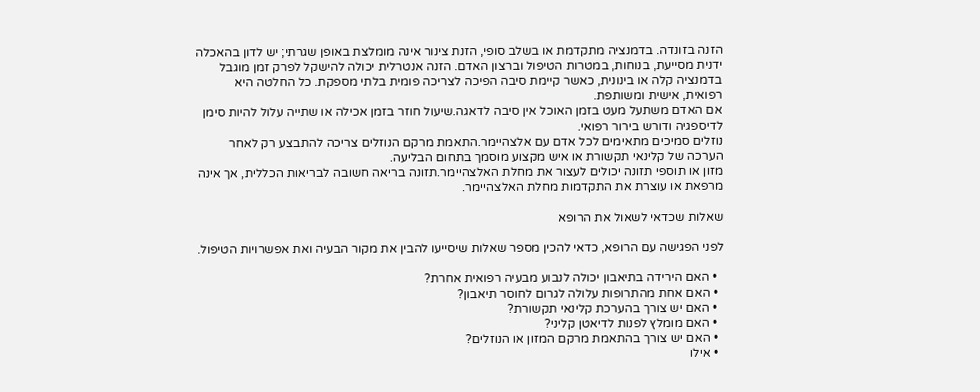הזנה בזונדה. בדמנציה מתקדמת או בשלב סופי, הזנת צינור אינה מומלצת באופן שגרתי; יש לדון בהאכלה ידנית מסייעת, בנוחות, במטרות הטיפול וברצון האדם. הזנה אנטרלית יכולה להישקל לפרק זמן מוגבל בדמנציה קלה או בינונית, כאשר קיימת סיבה הפיכה לצריכה פומית בלתי מספקת. כל החלטה היא רפואית, אישית ומשותפת.
אם האדם משתעל מעט בזמן האוכל אין סיבה לדאגה.שיעול חוזר בזמן אכילה או שתייה עלול להיות סימן לדיספגיה ודורש בירור רפואי.
נוזלים סמיכים מתאימים לכל אדם עם אלצהיימר.התאמת מרקם הנוזלים צריכה להתבצע רק לאחר הערכה של קלינאי תקשורת או איש מקצוע מוסמך בתחום הבליעה.
מזון או תוספי תזונה יכולים לעצור את מחלת האלצהיימר.תזונה בריאה חשובה לבריאות הכללית, אך אינה מרפאת או עוצרת את התקדמות מחלת האלצהיימר.

שאלות שכדאי לשאול את הרופא

לפני הפגישה עם הרופא, כדאי להכין מספר שאלות שיסייעו להבין את מקור הבעיה ואת אפשרויות הטיפול.

  • האם הירידה בתיאבון יכולה לנבוע מבעיה רפואית אחרת?
  • האם אחת מהתרופות עלולה לגרום לחוסר תיאבון?
  • האם יש צורך בהערכת קלינאי תקשורת?
  • האם מומלץ לפנות לדיאטן קליני?
  • האם יש צורך בהתאמת מרקם המזון או הנוזלים?
  • אילו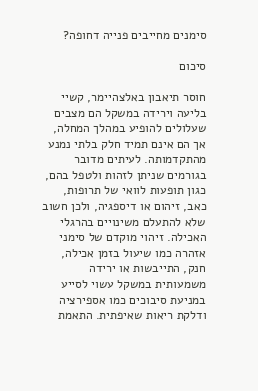סימנים מחייבים פנייה דחופה?

סיכום

חוסר תיאבון באלצהיימר, קשיי בליעה וירידה במשקל הם מצבים שעלולים להופיע במהלך המחלה, אך הם אינם תמיד חלק בלתי נמנע מהתקדמותה. לעיתים מדובר בגורמים שניתן לזהות ולטפל בהם, כגון תופעות לוואי של תרופות, כאב, זיהום או דיספגיה, ולכן חשוב שלא להתעלם משינויים בהרגלי האכילה. זיהוי מוקדם של סימני אזהרה כמו שיעול בזמן אכילה, חנק, התייבשות או ירידה משמעותית במשקל עשוי לסייע במניעת סיבוכים כמו אספירציה ודלקת ריאות שאיפתית. התאמת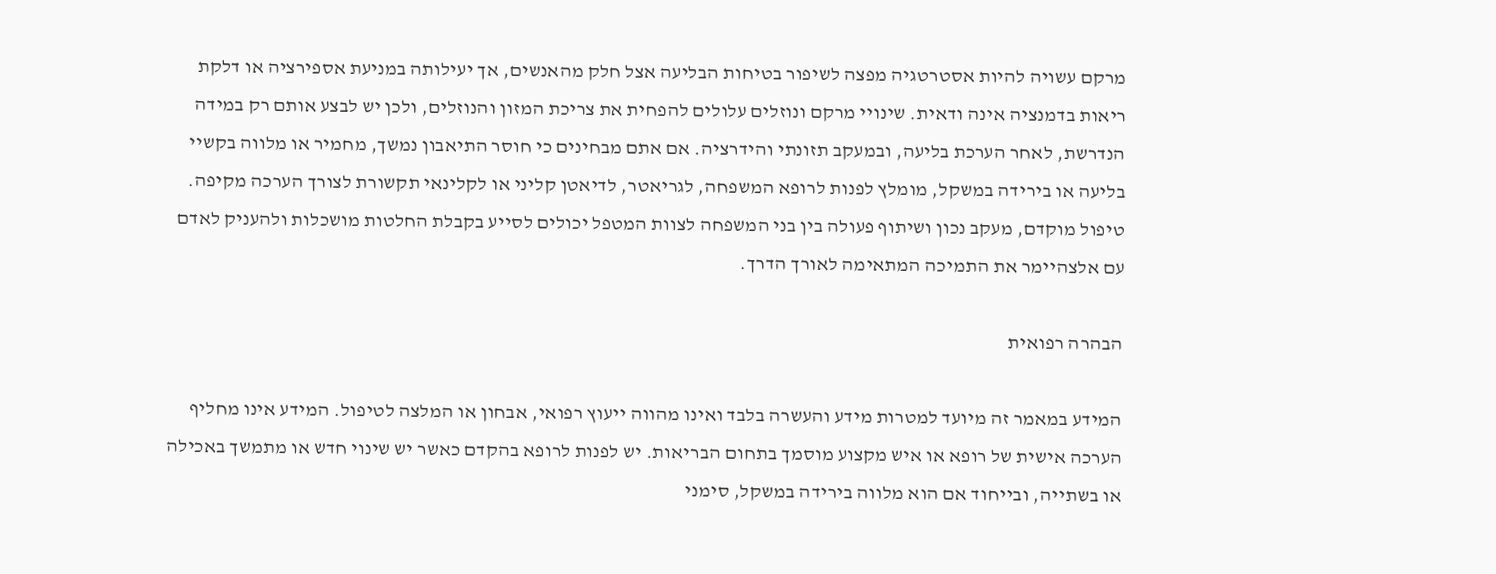מרקם עשויה להיות אסטרטגיה מפצה לשיפור בטיחות הבליעה אצל חלק מהאנשים, אך יעילותה במניעת אספירציה או דלקת ריאות בדמנציה אינה ודאית. שינויי מרקם ונוזלים עלולים להפחית את צריכת המזון והנוזלים, ולכן יש לבצע אותם רק במידה הנדרשת, לאחר הערכת בליעה, ובמעקב תזונתי והידרציה. אם אתם מבחינים כי חוסר התיאבון נמשך, מחמיר או מלווה בקשיי בליעה או בירידה במשקל, מומלץ לפנות לרופא המשפחה, לגריאטר, לדיאטן קליני או לקלינאי תקשורת לצורך הערכה מקיפה. טיפול מוקדם, מעקב נכון ושיתוף פעולה בין בני המשפחה לצוות המטפל יכולים לסייע בקבלת החלטות מושכלות ולהעניק לאדם עם אלצהיימר את התמיכה המתאימה לאורך הדרך.

הבהרה רפואית

המידע במאמר זה מיועד למטרות מידע והעשרה בלבד ואינו מהווה ייעוץ רפואי, אבחון או המלצה לטיפול. המידע אינו מחליף הערכה אישית של רופא או איש מקצוע מוסמך בתחום הבריאות. יש לפנות לרופא בהקדם כאשר יש שינוי חדש או מתמשך באכילה או בשתייה, ובייחוד אם הוא מלווה בירידה במשקל, סימני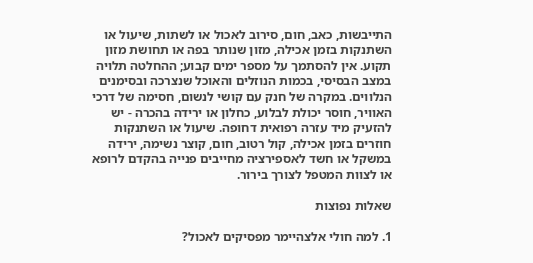התייבשות, כאב, חום, סירוב לאכול או לשתות, שיעול או השתנקות בזמן אכילה, מזון שנותר בפה או תחושת מזון תקוע. אין להסתמך על מספר ימים קבוע; ההחלטה תלויה במצב הבסיסי, בכמות הנוזלים והאוכל שנצרכה ובסימנים הנלווים. במקרה של חנק עם קושי לנשום, חסימה של דרכי האוויר, חוסר יכולת לבלוע, כחלון או ירידה בהכרה - יש להזעיק מיד עזרה רפואית דחופה. שיעול או השתנקות חוזרים בזמן אכילה, קול רטוב, חום, קוצר נשימה, ירידה במשקל או חשד לאספירציה מחייבים פנייה בהקדם לרופא או לצוות המטפל לצורך בירור.

שאלות נפוצות

1. למה חולי אלצהיימר מפסיקים לאכול?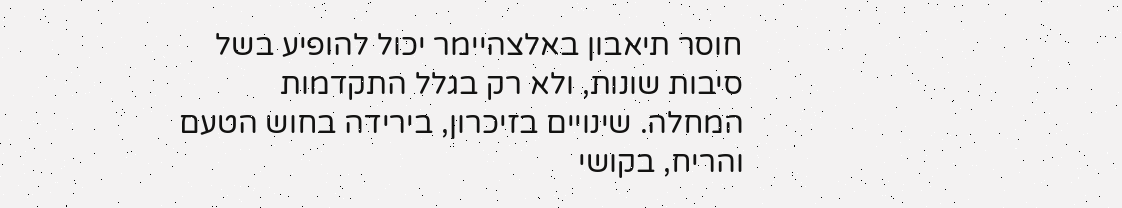חוסר תיאבון באלצהיימר יכול להופיע בשל סיבות שונות, ולא רק בגלל התקדמות המחלה. שינויים בזיכרון, בירידה בחוש הטעם והריח, בקושי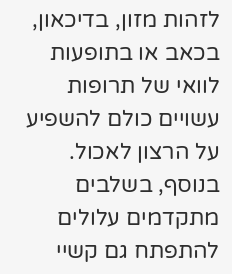לזהות מזון, בדיכאון, בכאב או בתופעות לוואי של תרופות עשויים כולם להשפיע על הרצון לאכול. בנוסף, בשלבים מתקדמים עלולים להתפתח גם קשיי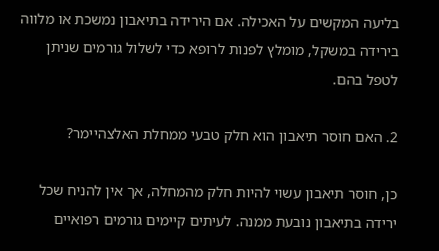בליעה המקשים על האכילה. אם הירידה בתיאבון נמשכת או מלווה בירידה במשקל, מומלץ לפנות לרופא כדי לשלול גורמים שניתן לטפל בהם.

2. האם חוסר תיאבון הוא חלק טבעי ממחלת האלצהיימר?

כן, חוסר תיאבון עשוי להיות חלק מהמחלה, אך אין להניח שכל ירידה בתיאבון נובעת ממנה. לעיתים קיימים גורמים רפואיים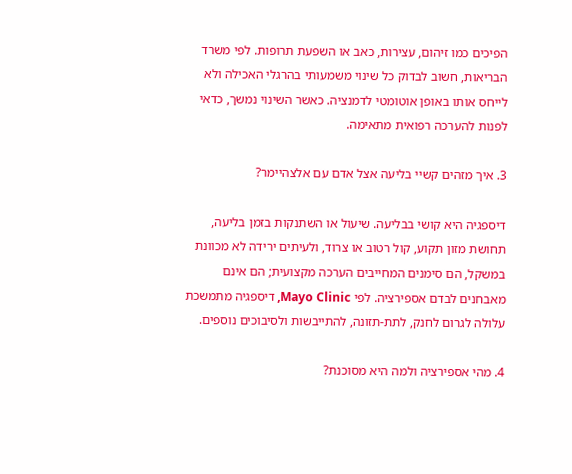הפיכים כמו זיהום, עצירות, כאב או השפעת תרופות. לפי משרד הבריאות, חשוב לבדוק כל שינוי משמעותי בהרגלי האכילה ולא לייחס אותו באופן אוטומטי לדמנציה. כאשר השינוי נמשך, כדאי לפנות להערכה רפואית מתאימה.

3. איך מזהים קשיי בליעה אצל אדם עם אלצהיימר?

דיספגיה היא קושי בבליעה. שיעול או השתנקות בזמן בליעה, תחושת מזון תקוע, קול רטוב או צרוד, ולעיתים ירידה לא מכוונת במשקל, הם סימנים המחייבים הערכה מקצועית; הם אינם מאבחנים לבדם אספירציה. לפי Mayo Clinic, דיספגיה מתמשכת עלולה לגרום לחנק, לתת-תזונה, להתייבשות ולסיבוכים נוספים.

4. מהי אספירציה ולמה היא מסוכנת?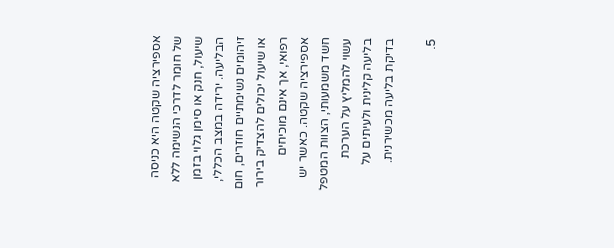אספירציה שקטה היא כניסה של חומר לדרכי הנשימה ללא שיעול, חנק או סימן גלוי בזמן הבליעה. ירידה במצב הכללי, זיהומים נשימתיים חוזרים, חום או שיעול יכולים להצדיק בירור רפואי, אך אינם מוכיחים אספירציה שקטה. כאשר יש חשד משמעותי, הצוות המטפל עשוי להמליץ על הערכת בליעה קלינית ולעיתים על בדיקת בליעה מכשירנית.

5.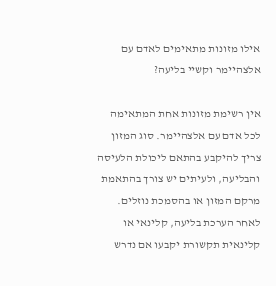אילו מזונות מתאימים לאדם עם אלצהיימר וקשיי בליעה?

אין רשימת מזונות אחת המתאימה לכל אדם עם אלצהיימר. סוג המזון צריך להיקבע בהתאם ליכולת הלעיסה והבליעה, ולעיתים יש צורך בהתאמת מרקם המזון או בהסמכת נוזלים. לאחר הערכת בליעה, קלינאי או קלינאית תקשורת יקבעו אם נדרש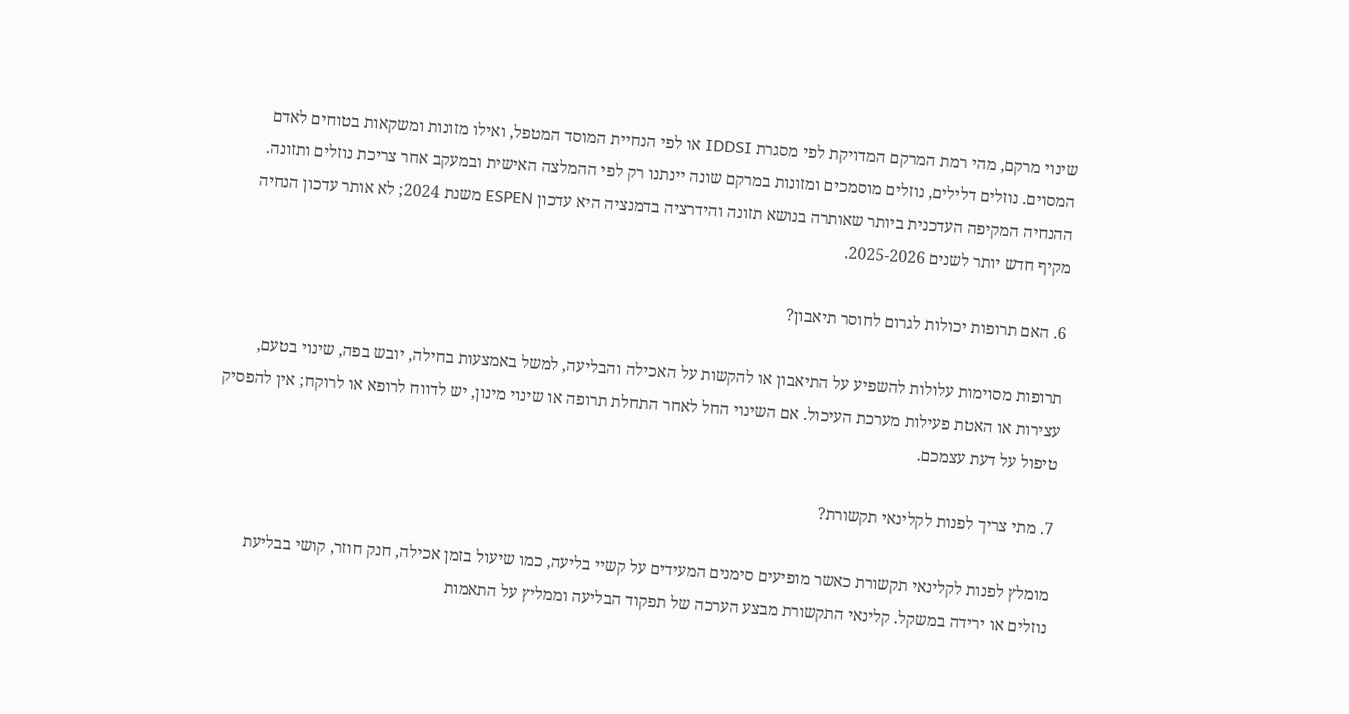שינוי מרקם, מהי רמת המרקם המדויקת לפי מסגרת IDDSI או לפי הנחיית המוסד המטפל, ואילו מזונות ומשקאות בטוחים לאדם המסוים. נוזלים דלילים, נוזלים מוסמכים ומזונות במרקם שונה יינתנו רק לפי ההמלצה האישית ובמעקב אחר צריכת נוזלים ותזונה. ההנחיה המקיפה העדכנית ביותר שאותרה בנושא תזונה והידרציה בדמנציה היא עדכון ESPEN משנת 2024; לא אותר עדכון הנחיה מקיף חדש יותר לשנים 2025-2026.

6. האם תרופות יכולות לגרום לחוסר תיאבון?

תרופות מסוימות עלולות להשפיע על התיאבון או להקשות על האכילה והבליעה, למשל באמצעות בחילה, יובש בפה, שינוי בטעם, עצירות או האטת פעילות מערכת העיכול. אם השינוי החל לאחר התחלת תרופה או שינוי מינון, יש לדווח לרופא או לרוקח; אין להפסיק טיפול על דעת עצמכם.

7. מתי צריך לפנות לקלינאי תקשורת?

מומלץ לפנות לקלינאי תקשורת כאשר מופיעים סימנים המעידים על קשיי בליעה, כמו שיעול בזמן אכילה, חנק חוזר, קושי בבליעת נוזלים או ירידה במשקל. קלינאי התקשורת מבצע הערכה של תפקוד הבליעה וממליץ על התאמות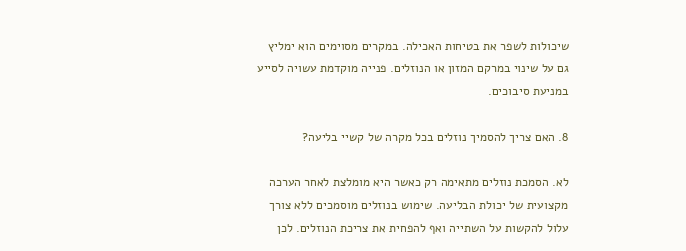שיכולות לשפר את בטיחות האכילה. במקרים מסוימים הוא ימליץ גם על שינוי במרקם המזון או הנוזלים. פנייה מוקדמת עשויה לסייע במניעת סיבוכים.

8. האם צריך להסמיך נוזלים בכל מקרה של קשיי בליעה?

לא. הסמכת נוזלים מתאימה רק כאשר היא מומלצת לאחר הערכה מקצועית של יכולת הבליעה. שימוש בנוזלים מוסמכים ללא צורך עלול להקשות על השתייה ואף להפחית את צריכת הנוזלים. לכן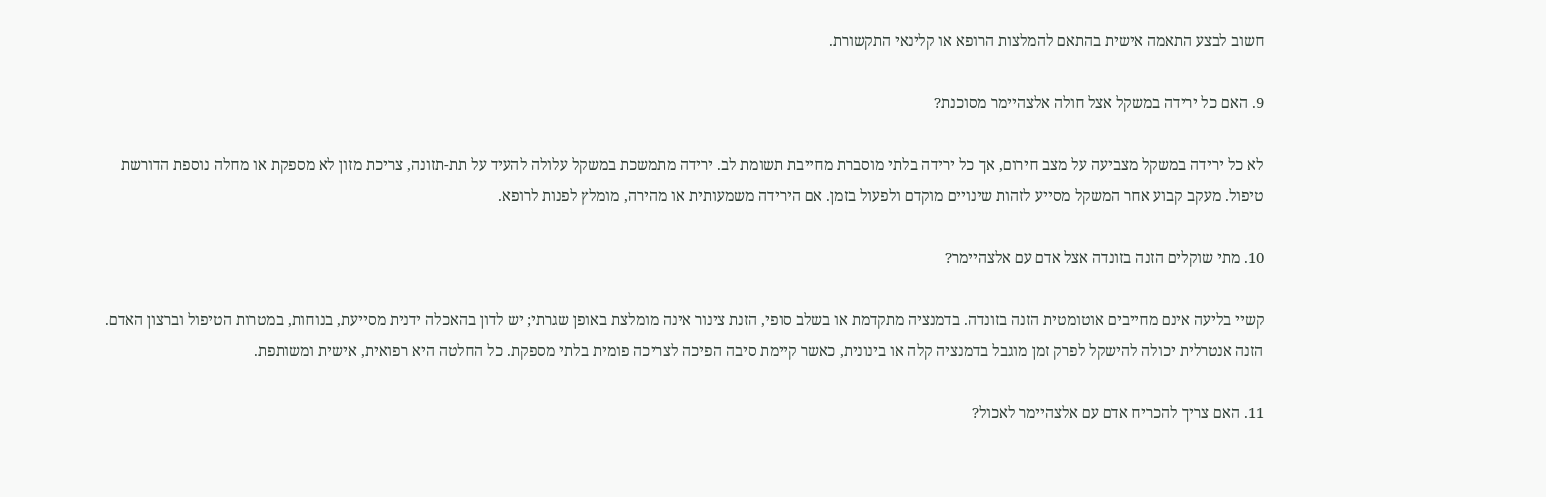חשוב לבצע התאמה אישית בהתאם להמלצות הרופא או קלינאי התקשורת.

9. האם כל ירידה במשקל אצל חולה אלצהיימר מסוכנת?

לא כל ירידה במשקל מצביעה על מצב חירום, אך כל ירידה בלתי מוסברת מחייבת תשומת לב. ירידה מתמשכת במשקל עלולה להעיד על תת-תזונה, צריכת מזון לא מספקת או מחלה נוספת הדורשת טיפול. מעקב קבוע אחר המשקל מסייע לזהות שינויים מוקדם ולפעול בזמן. אם הירידה משמעותית או מהירה, מומלץ לפנות לרופא.

10. מתי שוקלים הזנה בזונדה אצל אדם עם אלצהיימר?

קשיי בליעה אינם מחייבים אוטומטית הזנה בזונדה. בדמנציה מתקדמת או בשלב סופי, הזנת צינור אינה מומלצת באופן שגרתי; יש לדון בהאכלה ידנית מסייעת, בנוחות, במטרות הטיפול וברצון האדם. הזנה אנטרלית יכולה להישקל לפרק זמן מוגבל בדמנציה קלה או בינונית, כאשר קיימת סיבה הפיכה לצריכה פומית בלתי מספקת. כל החלטה היא רפואית, אישית ומשותפת.

11. האם צריך להכריח אדם עם אלצהיימר לאכול?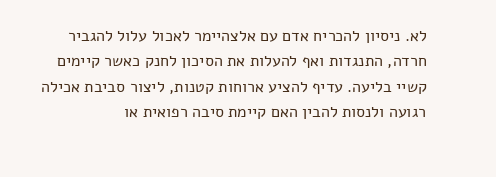לא. ניסיון להכריח אדם עם אלצהיימר לאכול עלול להגביר חרדה, התנגדות ואף להעלות את הסיכון לחנק כאשר קיימים קשיי בליעה. עדיף להציע ארוחות קטנות, ליצור סביבת אכילה רגועה ולנסות להבין האם קיימת סיבה רפואית או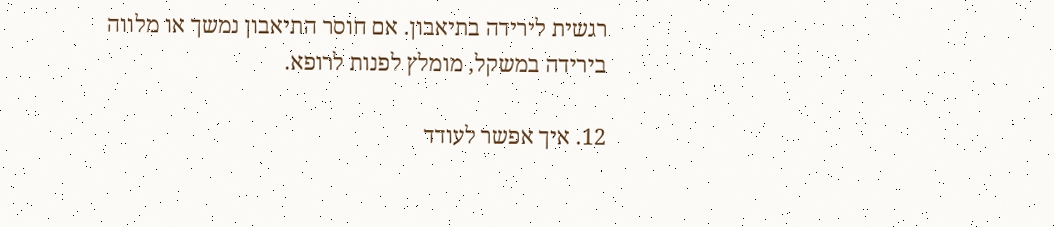רגשית לירידה בתיאבון. אם חוסר התיאבון נמשך או מלווה בירידה במשקל, מומלץ לפנות לרופא.

12. איך אפשר לעודד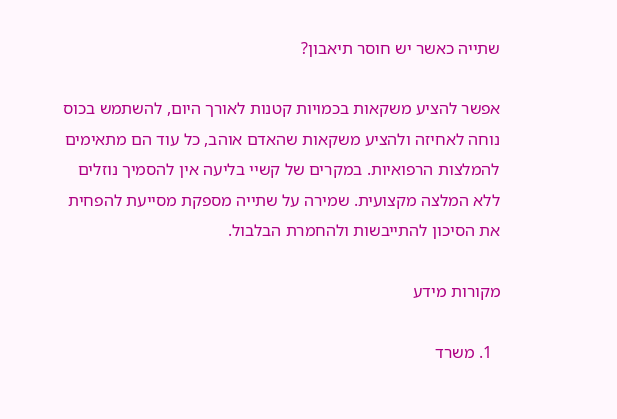שתייה כאשר יש חוסר תיאבון?

אפשר להציע משקאות בכמויות קטנות לאורך היום, להשתמש בכוס נוחה לאחיזה ולהציע משקאות שהאדם אוהב, כל עוד הם מתאימים להמלצות הרפואיות. במקרים של קשיי בליעה אין להסמיך נוזלים ללא המלצה מקצועית. שמירה על שתייה מספקת מסייעת להפחית את הסיכון להתייבשות ולהחמרת הבלבול.

מקורות מידע

  1. משרד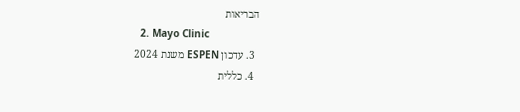הבריאות
  2. Mayo Clinic
  3. עדכון ESPEN משנת 2024
  4. כללית